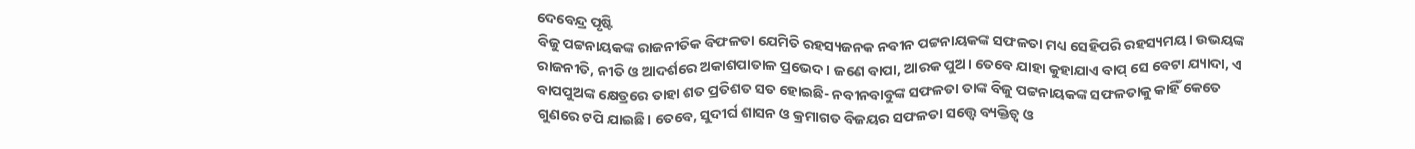ଦେବେନ୍ଦ୍ର ପୃଷ୍ଟି
ବିଜୁ ପଟ୍ଟନାୟକଙ୍କ ରାଜନୀତିକ ବିଫଳତା ଯେମିତି ରହସ୍ୟଜନକ ନବୀନ ପଟ୍ଟନାୟକଙ୍କ ସଫଳତା ମଧ୍ୟ ସେହିପରି ରହସ୍ୟମୟ। ଉଭୟଙ୍କ ରାଜନୀତି, ନୀତି ଓ ଆଦର୍ଶରେ ଅକାଶପାତାଳ ପ୍ରଭେଦ। ଜଣେ ବାପା, ଆରକ ପୁଅ। ତେବେ ଯାହା କୁହାଯାଏ ବାପ୍ ସେ ବେଟା ଯ୍ୟାଦା, ଏ ବାପପୁଅଙ୍କ କ୍ଷେତ୍ରରେ ତାହା ଶତ ପ୍ରତିଶତ ସତ ହୋଇଛି- ନବୀନବାବୁଙ୍କ ସଫଳତା ତାଙ୍କ ବିଜୁ ପଟ୍ଟନାୟକଙ୍କ ସଫଳତାକୁ କାହିଁ କେତେ ଗୁଣରେ ଟପି ଯାଇଛି। ତେବେ, ସୁଦୀର୍ଘ ଶାସନ ଓ କ୍ରମାଗତ ବିଜୟର ସଫଳତା ସତ୍ତ୍ୱେ ବ୍ୟକ୍ତିତ୍ୱ ଓ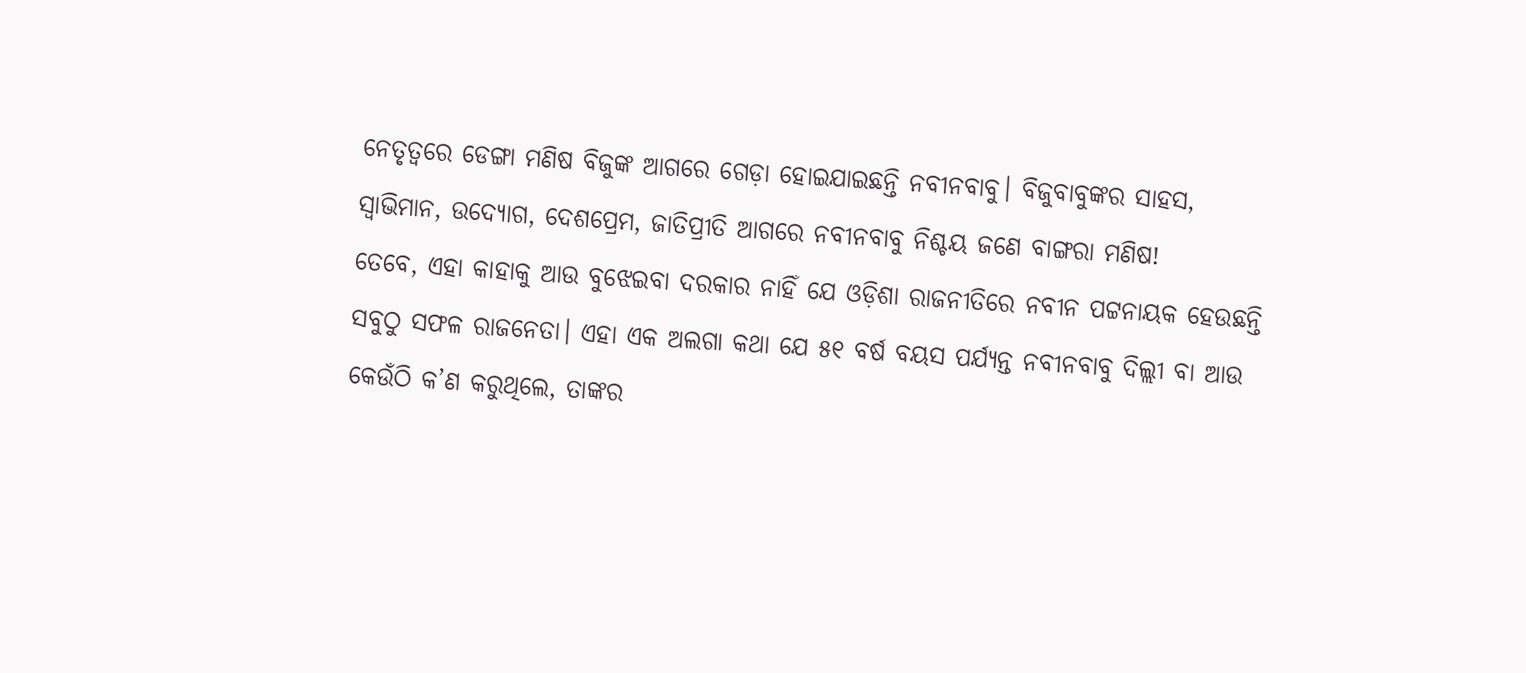ନେତୃତ୍ୱରେ ଡେଙ୍ଗା ମଣିଷ ବିଜୁଙ୍କ ଆଗରେ ଗେଡ଼ା ହୋଇଯାଇଛନ୍ତି ନବୀନବାବୁ। ବିଜୁବାବୁଙ୍କର ସାହସ, ସ୍ୱାଭିମାନ, ଉଦ୍ୟୋଗ, ଦେଶପ୍ରେମ, ଜାତିପ୍ରୀତି ଆଗରେ ନବୀନବାବୁ ନିଶ୍ଚୟ ଜଣେ ବାଙ୍ଗରା ମଣିଷ!
ତେବେ, ଏହା କାହାକୁ ଆଉ ବୁଝେଇବା ଦରକାର ନାହିଁ ଯେ ଓଡ଼ିଶା ରାଜନୀତିରେ ନବୀନ ପଟ୍ଟନାୟକ ହେଉଛନ୍ତି ସବୁଠୁ ସଫଳ ରାଜନେତା। ଏହା ଏକ ଅଲଗା କଥା ଯେ ୫୧ ବର୍ଷ ବୟସ ପର୍ଯ୍ୟନ୍ତ ନବୀନବାବୁ ଦିଲ୍ଲୀ ବା ଆଉ କେଉଁଠି କ’ଣ କରୁଥିଲେ, ତାଙ୍କର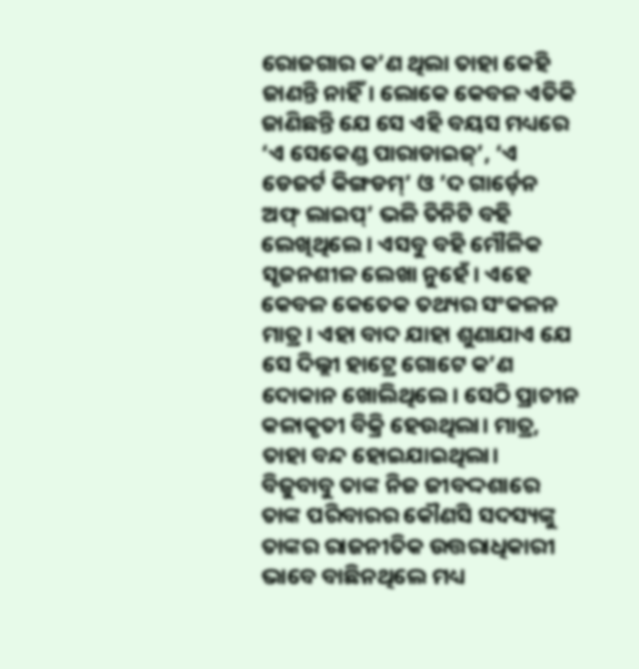ରୋଜଗାର କ’ଣ ଥିଲା ତାହା କେହି ଜାଣନ୍ତି ନାହିଁ। ଲୋକେ କେବଳ ଏତିକି ଜାଣିଛନ୍ତି ଯେ ସେ ଏହି ବୟସ ମଧ୍ୟରେ ‘ଏ ସେକେଣ୍ଡ ପାରାଡାଇଜ୍’, ‘ଏ ଡେଜର୍ଟ କିଙ୍ଗଡମ୍’ ଓ ’ଦ ଗାର୍ଡ଼େନ ଅଫ୍ ଲାଇପ୍’ ଭଳି ତିନିଟି ବହି ଲେଖିଥିଲେ। ଏସବୁ ବହି ମୌଳିକ ସୃଜନଶୀଳ ଲେଖା ନୁହେଁ। ଏହେ କେବଳ କେତେକ ତଥ୍ୟର ସଂକଳନ ମାତ୍ର। ଏହା ବାଦ ଯାହା ଶୁଣାଯାଏ ଯେ ସେ ଦିଲ୍ଲୀ ହାଟ୍ରେ ଗୋଟେ କ’ଣ ଦୋକାନ ଖୋଲିଥିଲେ। ସେଠି ପ୍ରାଚୀନ କଳାକୃତୀ ବିକ୍ରି ହେଉଥିଲା। ମାତ୍ର, ତାହା ବନ୍ଦ ହୋଇଯାଇଥିଲା।
ବିଜୁବାବୁ ତାଙ୍କ ନିଜ ଜୀବଦ୍ଦଶାରେ ତାଙ୍କ ପରିବାରର କୌଣସି ସଦସ୍ୟଙ୍କୁ ତାଙ୍କର ରାଜନୀତିକ ଉତ୍ତରାଧିକାରୀ ଭାବେ ବାଛିନଥିଲେ ମଧ୍ୟ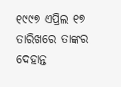୧୯୯୭ ଏପ୍ରିଲ ୧୭ ତାରିଖରେ ତାଙ୍କର ଦେହାନ୍ତ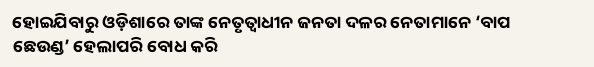ହୋଇଯିବାରୁ ଓଡ଼ିଶାରେ ତାଙ୍କ ନେତୃତ୍ୱାଧୀନ ଜନତା ଦଳର ନେତାମାନେ ‘ବାପ ଛେଉଣ୍ଡ’ ହେଲାପରି ବୋଧ କରି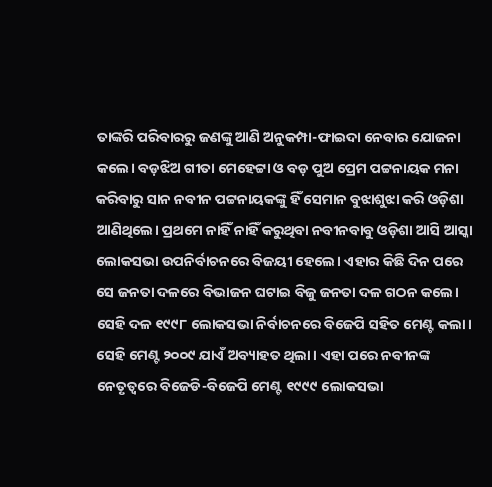ତାଙ୍କରି ପରିବାରରୁ ଜଣଙ୍କୁ ଆଣି ଅନୁକମ୍ପା-ଫାଇଦା ନେବାର ଯୋଜନା କଲେ। ବଡ଼ଝିଅ ଗୀତା ମେହେଟ୍ଟା ଓ ବଡ଼ ପୁଅ ପ୍ରେମ ପଟ୍ଟନାୟକ ମନା କରିବାରୁ ସାନ ନବୀନ ପଟ୍ଟନାୟକଙ୍କୁ ହିଁ ସେମାନ ବୁଝାଶୁଝା କରି ଓଡ଼ିଶା ଆଣିଥିଲେ। ପ୍ରଥମେ ନାହିଁ ନାହିଁ କରୁଥିବା ନବୀନବାବୁ ଓଡ଼ିଶା ଆସି ଆସ୍କା ଲୋକସଭା ଉପନିର୍ବାଚନରେ ବିଜୟୀ ହେଲେ। ଏହାର କିଛି ଦିନ ପରେ ସେ ଜନତା ଦଳରେ ବିଭାଜନ ଘଟାଇ ବିଜୁ ଜନତା ଦଳ ଗଠନ କଲେ। ସେହି ଦଳ ୧୯୯୮ ଲୋକସଭା ନିର୍ବାଚନରେ ବିଜେପି ସହିତ ମେଣ୍ଟ କଲା। ସେହି ମେଣ୍ଟ ୨୦୦୯ ଯାଏଁ ଅବ୍ୟାହତ ଥିଲା। ଏହା ପରେ ନବୀନଙ୍କ ନେତୃତ୍ୱରେ ବିଜେଡି-ବିଜେପି ମେଣ୍ଟ ୧୯୯୯ ଲୋକସଭା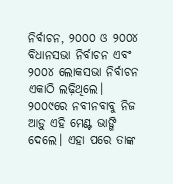ନିର୍ବାଚନ, ୨୦୦୦ ଓ ୨୦୦୪ ବିଧାନସଭା ନିର୍ବାଚନ ଏବଂ ୨୦୦୪ ଲୋକସଭା ନିର୍ବାଚନ ଏକାଠି ଲଢ଼ିଥିଲେ। ୨୦୦୯ରେ ନବୀନବାବୁ ନିଜ ଆଡ଼ୁ ଏହି ମେଣ୍ଟ ଭାଙ୍ଗି ଦେଲେ। ଏହା ପରେ ତାଙ୍କ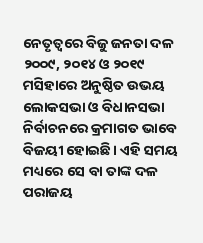ନେତୃତ୍ୱରେ ବିଜୁ ଜନତା ଦଳ ୨୦୦୯, ୨୦୧୪ ଓ ୨୦୧୯ ମସିହାରେ ଅନୁଷ୍ଠିତ ଉଭୟ ଲୋକସଭା ଓ ବିଧାନସଭା ନିର୍ବାଚନରେ କ୍ରମାଗତ ଭାବେ ବିଜୟୀ ହୋଇଛି। ଏହି ସମୟ ମଧ୍ୟରେ ସେ ବା ତାଙ୍କ ଦଳ ପରାଜୟ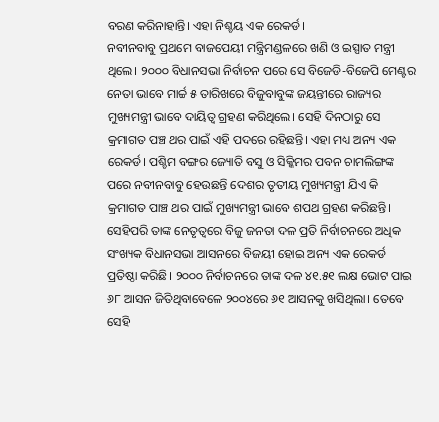ବରଣ କରିନାହାନ୍ତି। ଏହା ନିଶ୍ଚୟ ଏକ ରେକର୍ଡ।
ନବୀନବାବୁ ପ୍ରଥମେ ବାଜପେୟୀ ମନ୍ତ୍ରିମଣ୍ଡଳରେ ଖଣି ଓ ଇସ୍ପାତ ମନ୍ତ୍ରୀ ଥିଲେ। ୨୦୦୦ ବିଧାନସଭା ନିର୍ବାଚନ ପରେ ସେ ବିଜେଡି-ବିଜେପି ମେଣ୍ଟର ନେତା ଭାବେ ମାର୍ଚ୍ଚ ୫ ତାରିଖରେ ବିଜୁବାବୁଙ୍କ ଜୟନ୍ତୀରେ ରାଜ୍ୟର ମୁଖ୍ୟମନ୍ତ୍ରୀ ଭାବେ ଦାୟିତ୍ୱ ଗ୍ରହଣ କରିଥିଲେ। ସେହି ଦିନଠାରୁ ସେ କ୍ରମାଗତ ପଞ୍ଚ ଥର ପାଇଁ ଏହି ପଦରେ ରହିଛନ୍ତି। ଏହା ମଧ୍ୟ ଅନ୍ୟ ଏକ ରେକର୍ଡ। ପଶ୍ଚିମ ବଙ୍ଗର ଜ୍ୟୋତି ବସୁ ଓ ସିକ୍କିମର ପବନ ଚାମଲିଙ୍ଗଙ୍କ ପରେ ନବୀନବାବୁ ହେଉଛନ୍ତି ଦେଶର ତୃତୀୟ ମୁଖ୍ୟମନ୍ତ୍ରୀ ଯିଏ କି କ୍ରମାଗତ ପାଞ୍ଚ ଥର ପାଇଁ ମୁଖ୍ୟମନ୍ତ୍ରୀ ଭାବେ ଶପଥ ଗ୍ରହଣ କରିଛନ୍ତି। ସେହିପରି ତାଙ୍କ ନେତୃତ୍ୱରେ ବିଜୁ ଜନତା ଦଳ ପ୍ରତି ନିର୍ବାଚନରେ ଅଧିକ ସଂଖ୍ୟକ ବିଧାନସଭା ଆସନରେ ବିଜୟୀ ହୋଇ ଅନ୍ୟ ଏକ ରେକର୍ଡ ପ୍ରତିଷ୍ଠା କରିଛି। ୨୦୦୦ ନିର୍ବାଚନରେ ତାଙ୍କ ଦଳ ୪୧.୫୧ ଲକ୍ଷ ଭୋଟ ପାଇ ୬୮ ଆସନ ଜିତିଥିବାବେଳେ ୨୦୦୪ରେ ୬୧ ଆସନକୁ ଖସିଥିଲା। ତେବେ ସେହି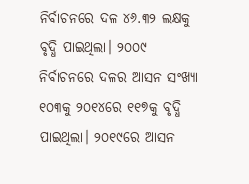ନିର୍ବାଚନରେ ଦଳ ୪୬.୩୨ ଲକ୍ଷକୁ ବୃଦ୍ଧି ପାଇଥିଲା। ୨୦୦୯ ନିର୍ବାଚନରେ ଦଳର ଆସନ ସଂଖ୍ୟା ୧୦୩କୁ ୨୦୧୪ରେ ୧୧୭କୁ ବୃଦ୍ଧି ପାଇଥିଲା। ୨୦୧୯ରେ ଆସନ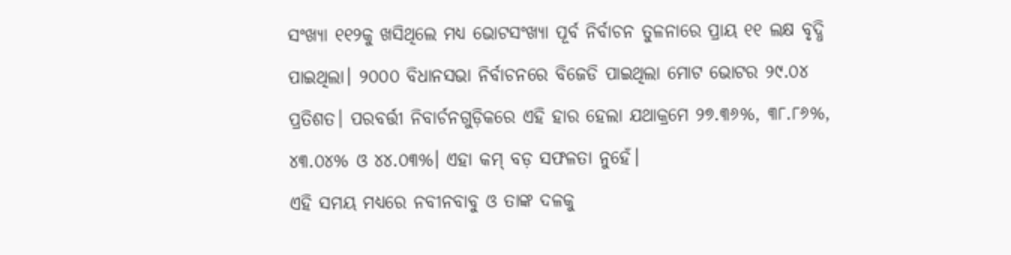ସଂଖ୍ୟା ୧୧୨କୁ ଖସିଥିଲେ ମଧ୍ୟ ଭୋଟସଂଖ୍ୟା ପୂର୍ବ ନିର୍ବାଚନ ତୁଳନାରେ ପ୍ରାୟ ୧୧ ଲକ୍ଷ ବୃଦ୍ଧି ପାଇଥିଲା। ୨୦୦୦ ବିଧାନସଭା ନିର୍ବାଚନରେ ବିଜେଡି ପାଇଥିଲା ମୋଟ ଭୋଟର ୨୯.୦୪ ପ୍ରତିଶତ। ପରବର୍ତ୍ତୀ ନିବାର୍ଚନଗୁଡ଼ିକରେ ଏହି ହାର ହେଲା ଯଥାକ୍ରମେ ୨୭.୩୬%, ୩୮.୮୬%, ୪୩.୦୪% ଓ ୪୪.୦୩%। ଏହା କମ୍ ବଡ଼ ସଫଳତା ନୁହେଁ।
ଏହି ସମୟ ମଧ୍ୟରେ ନବୀନବାବୁ ଓ ତାଙ୍କ ଦଳକୁ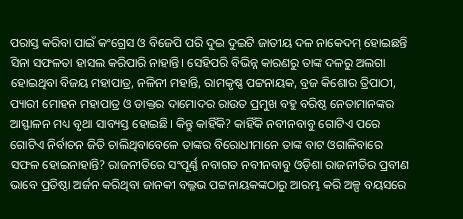ପରାସ୍ତ କରିବା ପାଇଁ କଂଗ୍ରେସ ଓ ବିଜେପି ପରି ଦୁଇ ଦୁଇଟି ଜାତୀୟ ଦଳ ନାକେଦମ୍ ହୋଇଛନ୍ତି ସିନା ସଫଳତା ହାସଲ କରିପାରି ନାହାନ୍ତି। ସେହିପରି ବିଭିନ୍ନ କାରଣରୁ ତାଙ୍କ ଦଳରୁ ଅଲଗା ହୋଇଥିବା ବିଜୟ ମହାପାତ୍ର, ନଳିନୀ ମହାନ୍ତି, ରାମକୃଷ୍ଣ ପଟ୍ଟନାୟକ, ବ୍ରଜ କିଶୋର ତ୍ରିପାଠୀ, ପ୍ୟାରୀ ମୋହନ ମହାପାତ୍ର ଓ ଡାକ୍ତର ଦାମୋଦର ରାଉତ ପ୍ରମୁଖ ବହୁ ବରିଷ୍ଠ ନେତାମାନଙ୍କର ଆସ୍ଫାଳନ ମଧ୍ୟ ବୃଥା ସାବ୍ୟସ୍ତ ହୋଇଛି। କିନ୍ତୁ କାହିଁକି? କାହିଁକି ନବୀନବାବୁ ଗୋଟିଏ ପରେ ଗୋଟିଏ ନିର୍ବାଚନ ଜିତି ଚାଲିଥିବାବେଳେ ତାଙ୍କର ବିରୋଧୀମାନେ ତାଙ୍କ ବାଟ ଓଗାଳିବାରେ ସଫଳ ହୋଇନାହାନ୍ତି? ରାଜନୀତିରେ ସଂପୂର୍ଣ୍ଣ ନବାଗତ ନବୀନବାବୁ ଓଡ଼ିଶା ରାଜନୀତିର ପ୍ରବୀଣ ଭାବେ ପ୍ରତିଷ୍ଠା ଅର୍ଜନ କରିଥିବା ଜାନକୀ ବଲ୍ଳଭ ପଟ୍ଟନାୟକଙ୍କଠାରୁ ଆରମ୍ଭ କରି ଅଳ୍ପ ବୟସରେ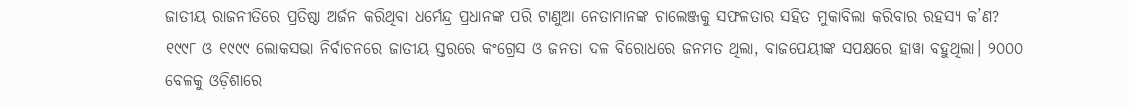ଜାତୀୟ ରାଜନୀତିରେ ପ୍ରତିଷ୍ଠା ଅର୍ଜନ କରିଥିବା ଧର୍ମେନ୍ଦ୍ର ପ୍ରଧାନଙ୍କ ପରି ଟାଣୁଆ ନେତାମାନଙ୍କ ଚାଲେଞ୍ଜକୁ ସଫଳତାର ସହିତ ମୁକାବିଲା କରିବାର ରହସ୍ୟ କ’ଣ?
୧୯୯୮ ଓ ୧୯୯୯ ଲୋକସଭା ନିର୍ବାଚନରେ ଜାତୀୟ ସ୍ତରରେ କଂଗ୍ରେସ ଓ ଜନତା ଦଳ ବିରୋଧରେ ଜନମତ ଥିଲା, ବାଜପେୟୀଙ୍କ ସପକ୍ଷରେ ହାୱା ବହୁଥିଲା। ୨୦୦୦ ବେଳକୁ ଓଡ଼ିଶାରେ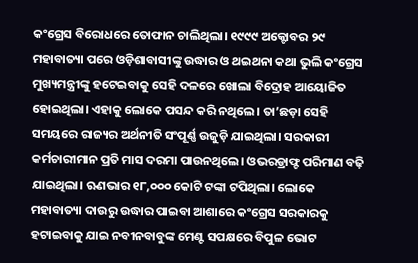କଂଗ୍ରେସ ବିରୋଧରେ ତୋଫାନ ଚାଲିଥିଲା। ୧୯୯୯ ଅକ୍ଟୋବର ୨୯ ମହାବାତ୍ୟା ପରେ ଓଡ଼ିଶାବାସୀଙ୍କୁ ଉଦ୍ଧାର ଓ ଥଇଥନା କଥା ଭୁଲି କଂଗ୍ରେସ ମୁଖ୍ୟମନ୍ତ୍ରୀଙ୍କୁ ହଟେଇବାକୁ ସେହି ଦଳରେ ଖୋଲା ବିଦ୍ରୋହ ଆୟୋଜିତ ହୋଇଥିଲା। ଏହାକୁ ଲୋକେ ପସନ୍ଦ କରି ନଥିଲେ। ତା’ଛଡ଼ା ସେହି ସମୟରେ ରାଜ୍ୟର ଅର୍ଥନୀତି ସଂପୂର୍ଣ୍ଣ ଉଜୁଡ଼ି ଯାଇଥିଲା। ସରକାରୀ କର୍ମଚାରୀମାନ ପ୍ରତି ମାସ ଦରମା ପାଉନଥିଲେ। ଓଭରଡ୍ରାଫ୍ଟ ପରିମାଣ ବଢ଼ି ଯାଇଥିଲା। ଋଣଭାର ୧୮,୦୦୦ କୋଟି ଟଙ୍କା ଟପିଥିଲା। ଲୋକେ ମହାବାତ୍ୟା ଦାଉରୁ ଉଦ୍ଧାର ପାଇବା ଆଶାରେ କଂଗ୍ରେସ ସରକାରକୁ ହଟାଇବାକୁ ଯାଇ ନବୀନବାବୁଙ୍କ ମେଣ୍ଟ ସପକ୍ଷରେ ବିପୁଳ ଭୋଟ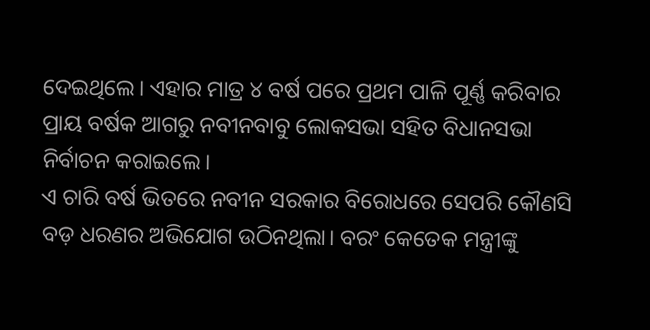ଦେଇଥିଲେ। ଏହାର ମାତ୍ର ୪ ବର୍ଷ ପରେ ପ୍ରଥମ ପାଳି ପୂର୍ଣ୍ଣ କରିବାର ପ୍ରାୟ ବର୍ଷକ ଆଗରୁ ନବୀନବାବୁ ଲୋକସଭା ସହିତ ବିଧାନସଭା ନିର୍ବାଚନ କରାଇଲେ।
ଏ ଚାରି ବର୍ଷ ଭିତରେ ନବୀନ ସରକାର ବିରୋଧରେ ସେପରି କୌଣସି ବଡ଼ ଧରଣର ଅଭିଯୋଗ ଉଠିନଥିଲା। ବରଂ କେତେକ ମନ୍ତ୍ରୀଙ୍କୁ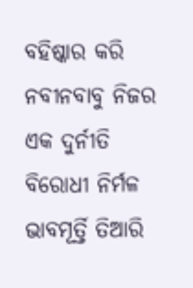ବହିଷ୍କାର କରି ନବୀନବାବୁ ନିଜର ଏକ ଦୁର୍ନୀତି ବିରୋଧୀ ନିର୍ମଳ ଭାବମୂର୍ତ୍ତି ତିଆରି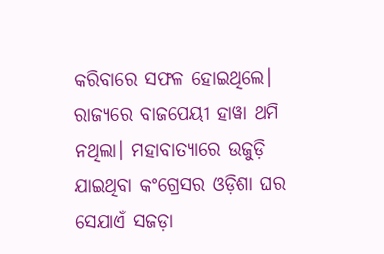କରିବାରେ ସଫଳ ହୋଇଥିଲେ। ରାଜ୍ୟରେ ବାଜପେୟୀ ହାୱା ଥମି ନଥିଲା। ମହାବାତ୍ୟାରେ ଉଜୁଡ଼ି ଯାଇଥିବା କଂଗ୍ରେସର ଓଡ଼ିଶା ଘର ସେଯାଏଁ ସଜଡ଼ା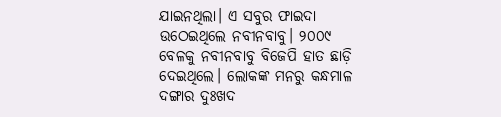ଯାଇନଥିଲା। ଏ ସବୁର ଫାଇଦା ଉଠେଇଥିଲେ ନବୀନବାବୁ। ୨୦୦୯ ବେଳକୁ ନବୀନବାବୁ ବିଜେପି ହାତ ଛାଡ଼ି ଦେଇଥିଲେ। ଲୋକଙ୍କ ମନରୁ କନ୍ଧମାଳ ଦଙ୍ଗାର ଦୁଃଖଦ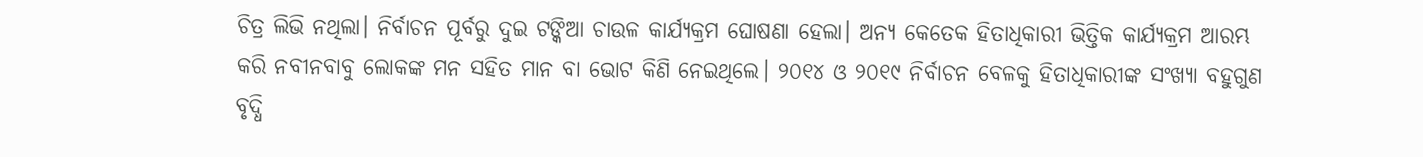ଚିତ୍ର ଲିଭି ନଥିଲା। ନିର୍ବାଚନ ପୂର୍ବରୁ ଦୁଇ ଟଙ୍କିଆ ଚାଉଳ କାର୍ଯ୍ୟକ୍ରମ ଘୋଷଣା ହେଲା। ଅନ୍ୟ କେତେକ ହିତାଧିକାରୀ ଭିତ୍ତିକ କାର୍ଯ୍ୟକ୍ରମ ଆରମ୍ଭ କରି ନବୀନବାବୁ ଲୋକଙ୍କ ମନ ସହିତ ମାନ ବା ଭୋଟ କିଣି ନେଇଥିଲେ। ୨୦୧୪ ଓ ୨୦୧୯ ନିର୍ବାଚନ ବେଳକୁ ହିତାଧିକାରୀଙ୍କ ସଂଖ୍ୟା ବହୁଗୁଣ ବୃଦ୍ଧି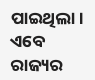ପାଇଥିଲା।
ଏବେ ରାଜ୍ୟର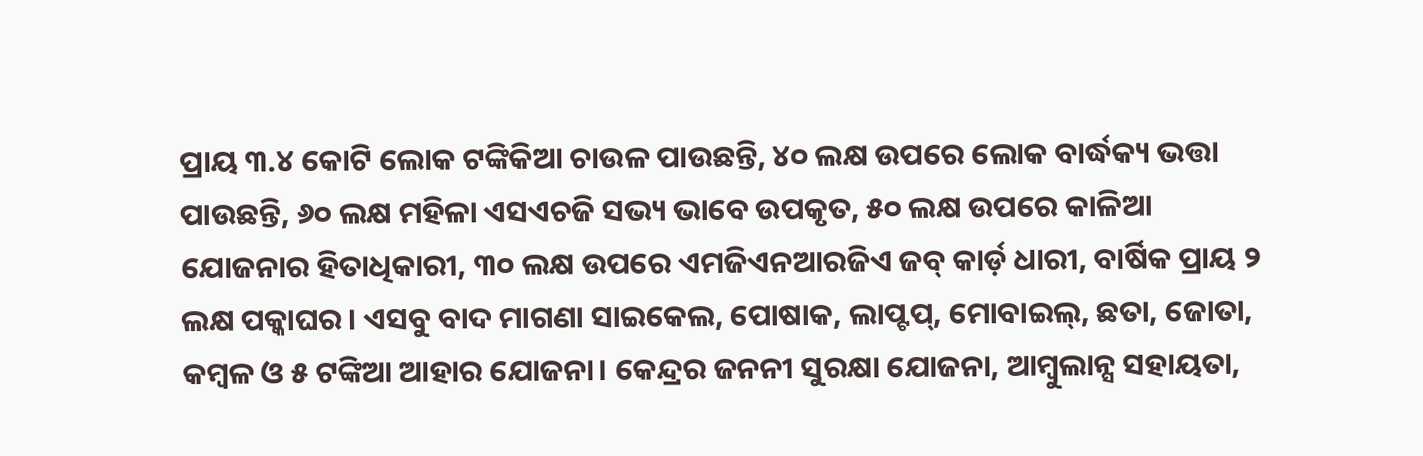ପ୍ରାୟ ୩.୪ କୋଟି ଲୋକ ଟଙ୍କିକିଆ ଚାଉଳ ପାଉଛନ୍ତି, ୪୦ ଲକ୍ଷ ଉପରେ ଲୋକ ବାର୍ଦ୍ଧକ୍ୟ ଭତ୍ତା ପାଉଛନ୍ତି, ୬୦ ଲକ୍ଷ ମହିଳା ଏସଏଚଜି ସଭ୍ୟ ଭାବେ ଉପକୃତ, ୫୦ ଲକ୍ଷ ଉପରେ କାଳିଆ ଯୋଜନାର ହିତାଧିକାରୀ, ୩୦ ଲକ୍ଷ ଉପରେ ଏମଜିଏନଆରଜିଏ ଜବ୍ କାର୍ଡ଼ ଧାରୀ, ବାର୍ଷିକ ପ୍ରାୟ ୨ ଲକ୍ଷ ପକ୍କାଘର। ଏସବୁ ବାଦ ମାଗଣା ସାଇକେଲ, ପୋଷାକ, ଲାପ୍ଟପ୍, ମୋବାଇଲ୍, ଛତା, ଜୋତା, କମ୍ବଳ ଓ ୫ ଟଙ୍କିଆ ଆହାର ଯୋଜନା। କେନ୍ଦ୍ରର ଜନନୀ ସୁରକ୍ଷା ଯୋଜନା, ଆମ୍ବୁଲାନ୍ସ ସହାୟତା,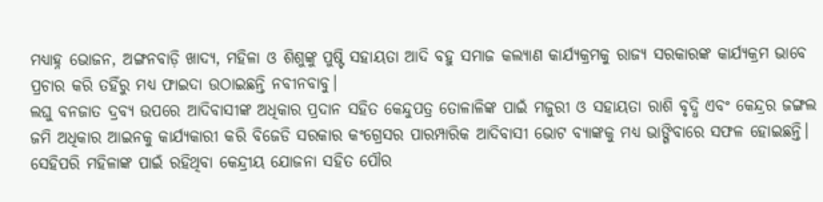ମଧ୍ୟାହ୍ନ ଭୋଜନ, ଅଙ୍ଗନବାଡ଼ି ଖାଦ୍ୟ, ମହିଳା ଓ ଶିଶୁଙ୍କୁ ପୁଷ୍ଟି ସହାୟତା ଆଦି ବହୁ ସମାଜ କଲ୍ୟାଣ କାର୍ଯ୍ୟକ୍ରମକୁ ରାଜ୍ୟ ସରକାରଙ୍କ କାର୍ଯ୍ୟକ୍ରମ ଭାବେ ପ୍ରଚାର କରି ତହିଁରୁ ମଧ୍ୟ ଫାଇଦା ଉଠାଇଛନ୍ତି ନବୀନବାବୁ।
ଲଘୁ ବନଜାତ ଦ୍ରବ୍ୟ ଉପରେ ଆଦିବାସୀଙ୍କ ଅଧିକାର ପ୍ରଦାନ ସହିତ କେନ୍ଦୁପତ୍ର ତୋଳାଳିଙ୍କ ପାଇଁ ମଜୁରୀ ଓ ସହାୟତା ରାଶି ବୃଦ୍ଧି ଏବଂ କେନ୍ଦ୍ରର ଜଙ୍ଗଲ ଜମି ଅଧିକାର ଆଇନକୁ କାର୍ଯ୍ୟକାରୀ କରି ବିଜେଡି ସରକାର କଂଗ୍ରେସର ପାରମ୍ପାରିକ ଆଦିବାସୀ ଭୋଟ ବ୍ୟାଙ୍କକୁ ମଧ୍ୟ ଭାଙ୍ଗିବାରେ ସଫଳ ହୋଇଛନ୍ତି। ସେହିପରି ମହିଳାଙ୍କ ପାଇଁ ରହିଥିବା କେନ୍ଦ୍ରୀୟ ଯୋଜନା ସହିତ ପୌର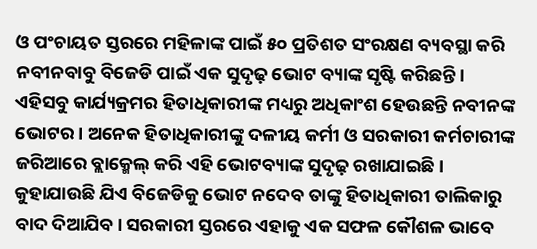ଓ ପଂଚାୟତ ସ୍ତରରେ ମହିଳାଙ୍କ ପାଇଁ ୫୦ ପ୍ରତିଶତ ସଂରକ୍ଷଣ ବ୍ୟବସ୍ଥା କରି ନବୀନବାବୁ ବିଜେଡି ପାଇଁ ଏକ ସୁଦୃଢ଼ ଭୋଟ ବ୍ୟାଙ୍କ ସୃଷ୍ଟି କରିଛନ୍ତି। ଏହିସବୁ କାର୍ଯ୍ୟକ୍ରମର ହିତାଧିକାରୀଙ୍କ ମଧ୍ୟରୁ ଅଧିକାଂଶ ହେଉଛନ୍ତି ନବୀନଙ୍କ ଭୋଟର। ଅନେକ ହିତାଧିକାରୀଙ୍କୁ ଦଳୀୟ କର୍ମୀ ଓ ସରକାରୀ କର୍ମଚାରୀଙ୍କ ଜରିଆରେ ବ୍ଲାକ୍ମେଲ୍ କରି ଏହି ଭୋଟବ୍ୟାଙ୍କ ସୁଦୃଢ଼ ରଖାଯାଇଛି। କୁହାଯାଉଛି ଯିଏ ବିଜେଡିକୁ ଭୋଟ ନଦେବ ତାଙ୍କୁ ହିତାଧିକାରୀ ତାଲିକାରୁ ବାଦ ଦିଆଯିବ। ସରକାରୀ ସ୍ତରରେ ଏହାକୁ ଏକ ସଫଳ କୌଶଳ ଭାବେ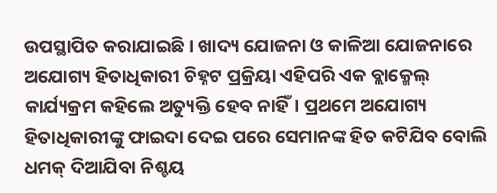ଉପସ୍ଥାପିତ କରାଯାଇଛି। ଖାଦ୍ୟ ଯୋଜନା ଓ କାଳିଆ ଯୋଜନାରେ ଅଯୋଗ୍ୟ ହିତାଧିକାରୀ ଚିହ୍ନଟ ପ୍ରକ୍ରିୟା ଏହିପରି ଏକ ବ୍ଲାକ୍ମେଲ୍ କାର୍ଯ୍ୟକ୍ରମ କହିଲେ ଅତ୍ୟୁକ୍ତି ହେବ ନାହିଁ। ପ୍ରଥମେ ଅଯୋଗ୍ୟ ହିତାଧିକାରୀଙ୍କୁ ଫାଇଦା ଦେଇ ପରେ ସେମାନଙ୍କ ହିତ କଟିଯିବ ବୋଲି ଧମକ୍ ଦିଆଯିବା ନିଶ୍ଚୟ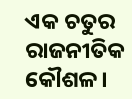ଏକ ଚତୁର ରାଜନୀତିକ କୌଶଳ।